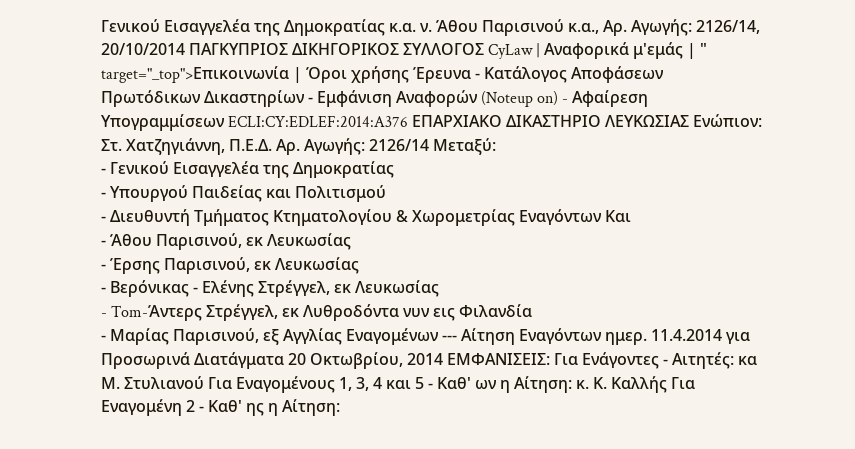Γενικού Εισαγγελέα της Δημοκρατίας κ.α. ν. Άθου Παρισινού κ.α., Αρ. Αγωγής: 2126/14, 20/10/2014 ΠΑΓΚΥΠΡΙΟΣ ΔΙΚΗΓΟΡΙΚΟΣ ΣΥΛΛΟΓΟΣ CyLaw | Αναφορικά μ'εμάς | " target="_top">Επικοινωνία | Όροι χρήσης Έρευνα - Κατάλογος Αποφάσεων Πρωτόδικων Δικαστηρίων - Εμφάνιση Αναφορών (Noteup on) - Αφαίρεση Υπογραμμίσεων ECLI:CY:EDLEF:2014:A376 ΕΠΑΡΧΙΑΚΟ ΔΙΚΑΣΤΗΡΙΟ ΛΕΥΚΩΣΙΑΣ Ενώπιον: Στ. Χατζηγιάννη, Π.Ε.Δ. Αρ. Αγωγής: 2126/14 Μεταξύ:
- Γενικού Εισαγγελέα της Δημοκρατίας
- Υπουργού Παιδείας και Πολιτισμού
- Διευθυντή Τμήματος Κτηματολογίου & Χωρομετρίας Εναγόντων Και
- Άθου Παρισινού, εκ Λευκωσίας
- Έρσης Παρισινού, εκ Λευκωσίας
- Βερόνικας - Ελένης Στρέγγελ, εκ Λευκωσίας
- Tom-Άντερς Στρέγγελ, εκ Λυθροδόντα νυν εις Φιλανδία
- Μαρίας Παρισινού, εξ Αγγλίας Εναγομένων --- Αίτηση Εναγόντων ημερ. 11.4.2014 για Προσωρινά Διατάγματα 20 Οκτωβρίου, 2014 ΕΜΦΑΝΙΣΕΙΣ: Για Ενάγοντες - Αιτητές: κα Μ. Στυλιανού Για Εναγομένους 1, 3, 4 και 5 - Καθ' ων η Αίτηση: κ. Κ. Καλλής Για Εναγομένη 2 - Καθ' ης η Αίτηση: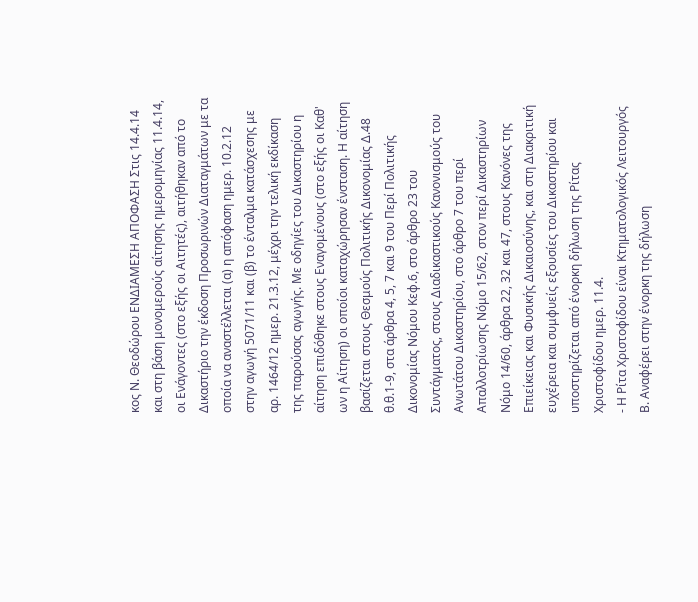κος Ν. Θεοδώρου ΕΝΔΙΑΜΕΣΗ ΑΠΟΦΑΣΗ Στις 14.4.14 και στη βάση μονομερούς αίτησης ημερομηνίας 11.4.14, οι Ενάγοντες (στο εξής οι Αιτητές), αιτήθηκαν από το Δικαστήριο την έκδοση Προσωρινών Διαταγμάτων με τα οποία να αναστέλλεται (α) η απόφαση ημερ. 10.2.12 στην αγωγή 5071/11 και (β) το ένταλμα κατάσχεσης με αρ. 1464/12 ημερ. 21.3.12, μέχρι την τελική εκδίκαση της παρούσας αγωγής. Με οδηγίες του Δικαστηρίου η αίτηση επιδόθηκε στους Εναγομένους (στο εξής οι Καθ' ων η Αίτηση) οι οποίοι καταχώρησαν ένσταση. Η αίτηση βασίζεται στους Θεσμούς Πολιτικής Δικονομίας Δ.48 θ.θ.1-9, στα άρθρα 4, 5, 7 και 9 του Περί Πολιτικής Δικονομίας Νόμου Κεφ.6, στο άρθρο 23 του Συντάγματος, στους Διαδικαστικούς Κανονισμούς του Ανωτάτου Δικαστηρίου, στο άρθρο 7 του περί Απαλλοτρίωσης Νόμο 15/62, στον περί Δικαστηρίων Νόμο 14/60, άρθρα 22, 32 και 47, στους Κανόνες της Επιείκειας και Φυσικής Δικαιοσύνης, και στη Διακριτική ευχέρεια και συμφυείς εξουσίες του Δικαστηρίου και υποστηρίζεται από ένορκη δήλωση της Ρίτας Χριστοφίδου ημερ. 11.4.
- Η Ρίτα Χριστοφίδου είναι Κτηματολογικός Λειτουργός Β. Αναφέρει στην ένορκη της δήλωση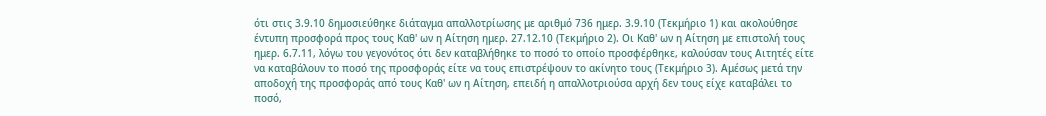ότι στις 3.9.10 δημοσιεύθηκε διάταγμα απαλλοτρίωσης με αριθμό 736 ημερ. 3.9.10 (Τεκμήριο 1) και ακολούθησε έντυπη προσφορά προς τους Καθ' ων η Αίτηση ημερ. 27.12.10 (Τεκμήριο 2). Οι Καθ' ων η Αίτηση με επιστολή τους ημερ. 6.7.11, λόγω του γεγονότος ότι δεν καταβλήθηκε το ποσό το οποίο προσφέρθηκε, καλούσαν τους Αιτητές είτε να καταβάλουν το ποσό της προσφοράς είτε να τους επιστρέψουν το ακίνητο τους (Τεκμήριο 3). Αμέσως μετά την αποδοχή της προσφοράς από τους Καθ' ων η Αίτηση, επειδή η απαλλοτριούσα αρχή δεν τους είχε καταβάλει το ποσό,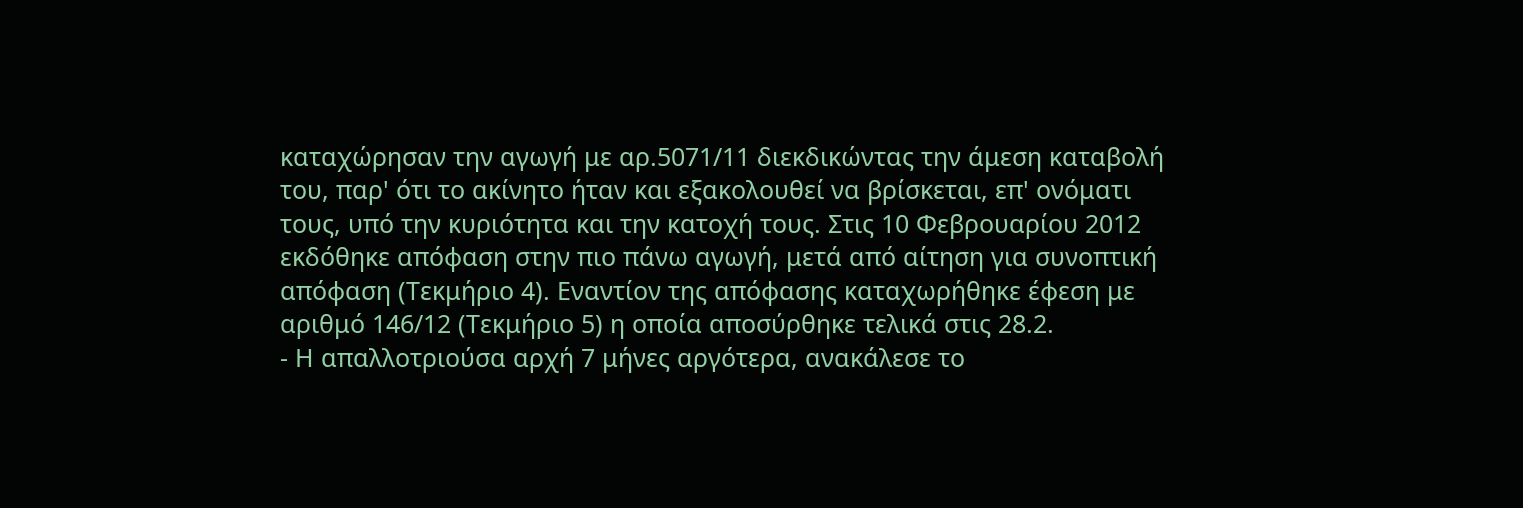καταχώρησαν την αγωγή με αρ.5071/11 διεκδικώντας την άμεση καταβολή του, παρ' ότι το ακίνητο ήταν και εξακολουθεί να βρίσκεται, επ' ονόματι τους, υπό την κυριότητα και την κατοχή τους. Στις 10 Φεβρουαρίου 2012 εκδόθηκε απόφαση στην πιο πάνω αγωγή, μετά από αίτηση για συνοπτική απόφαση (Τεκμήριο 4). Εναντίον της απόφασης καταχωρήθηκε έφεση με αριθμό 146/12 (Τεκμήριο 5) η οποία αποσύρθηκε τελικά στις 28.2.
- Η απαλλοτριούσα αρχή 7 μήνες αργότερα, ανακάλεσε το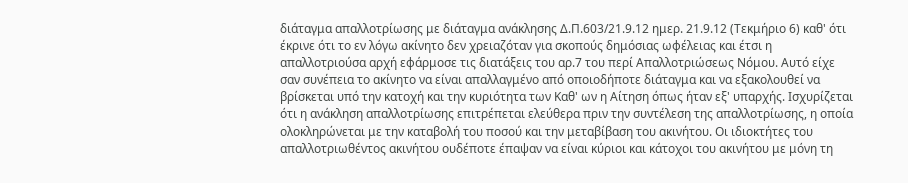διάταγμα απαλλοτρίωσης με διάταγμα ανάκλησης Δ.Π.603/21.9.12 ημερ. 21.9.12 (Τεκμήριο 6) καθ' ότι έκρινε ότι το εν λόγω ακίνητο δεν χρειαζόταν για σκοπούς δημόσιας ωφέλειας και έτσι η απαλλοτριούσα αρχή εφάρμοσε τις διατάξεις του αρ.7 του περί Απαλλοτριώσεως Νόμου. Αυτό είχε σαν συνέπεια το ακίνητο να είναι απαλλαγμένο από οποιοδήποτε διάταγμα και να εξακολουθεί να βρίσκεται υπό την κατοχή και την κυριότητα των Καθ' ων η Αίτηση όπως ήταν εξ' υπαρχής. Ισχυρίζεται ότι η ανάκληση απαλλοτρίωσης επιτρέπεται ελεύθερα πριν την συντέλεση της απαλλοτρίωσης, η οποία ολοκληρώνεται με την καταβολή του ποσού και την μεταβίβαση του ακινήτου. Οι ιδιοκτήτες του απαλλοτριωθέντος ακινήτου ουδέποτε έπαψαν να είναι κύριοι και κάτοχοι του ακινήτου με μόνη τη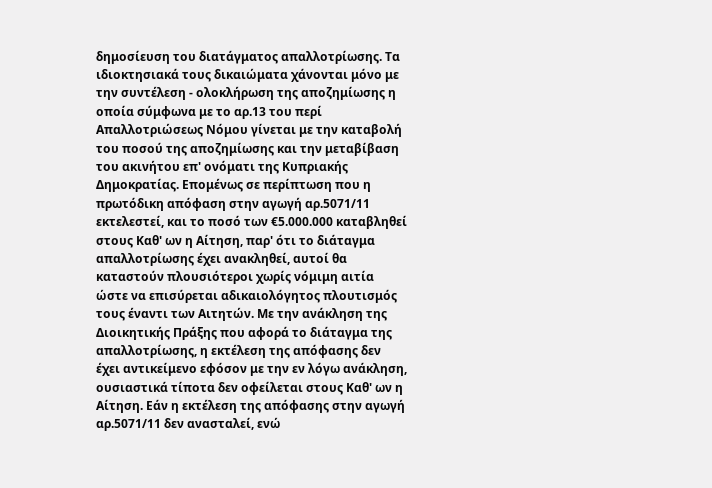δημοσίευση του διατάγματος απαλλοτρίωσης. Τα ιδιοκτησιακά τους δικαιώματα χάνονται μόνο με την συντέλεση - ολοκλήρωση της αποζημίωσης η οποία σύμφωνα με το αρ.13 του περί Απαλλοτριώσεως Νόμου γίνεται με την καταβολή του ποσού της αποζημίωσης και την μεταβίβαση του ακινήτου επ' ονόματι της Κυπριακής Δημοκρατίας. Επομένως σε περίπτωση που η πρωτόδικη απόφαση στην αγωγή αρ.5071/11 εκτελεστεί, και το ποσό των €5.000.000 καταβληθεί στους Καθ' ων η Αίτηση, παρ' ότι το διάταγμα απαλλοτρίωσης έχει ανακληθεί, αυτοί θα καταστούν πλουσιότεροι χωρίς νόμιμη αιτία ώστε να επισύρεται αδικαιολόγητος πλουτισμός τους έναντι των Αιτητών. Με την ανάκληση της Διοικητικής Πράξης που αφορά το διάταγμα της απαλλοτρίωσης, η εκτέλεση της απόφασης δεν έχει αντικείμενο εφόσον με την εν λόγω ανάκληση, ουσιαστικά τίποτα δεν οφείλεται στους Καθ' ων η Αίτηση. Εάν η εκτέλεση της απόφασης στην αγωγή αρ.5071/11 δεν ανασταλεί, ενώ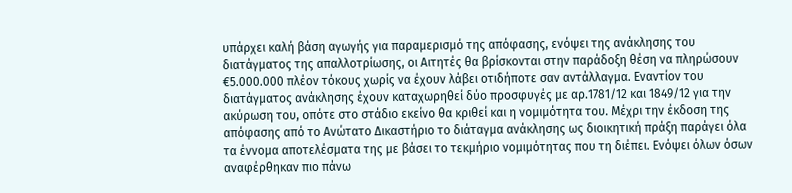υπάρχει καλή βάση αγωγής για παραμερισμό της απόφασης, ενόψει της ανάκλησης του διατάγματος της απαλλοτρίωσης, οι Αιτητές θα βρίσκονται στην παράδοξη θέση να πληρώσουν €5.000.000 πλέον τόκους χωρίς να έχουν λάβει οτιδήποτε σαν αντάλλαγμα. Εναντίον του διατάγματος ανάκλησης έχουν καταχωρηθεί δύο προσφυγές με αρ.1781/12 και 1849/12 για την ακύρωση του, οπότε στο στάδιο εκείνο θα κριθεί και η νομιμότητα του. Μέχρι την έκδοση της απόφασης από το Ανώτατο Δικαστήριο το διάταγμα ανάκλησης ως διοικητική πράξη παράγει όλα τα έννομα αποτελέσματα της με βάσει το τεκμήριο νομιμότητας που τη διέπει. Ενόψει όλων όσων αναφέρθηκαν πιο πάνω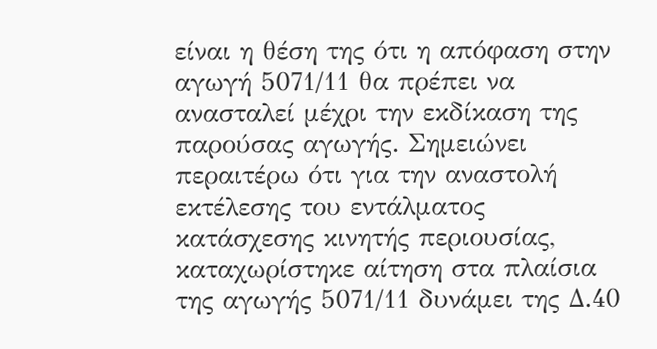είναι η θέση της ότι η απόφαση στην αγωγή 5071/11 θα πρέπει να ανασταλεί μέχρι την εκδίκαση της παρούσας αγωγής. Σημειώνει περαιτέρω ότι για την αναστολή εκτέλεσης του εντάλματος κατάσχεσης κινητής περιουσίας, καταχωρίστηκε αίτηση στα πλαίσια της αγωγής 5071/11 δυνάμει της Δ.40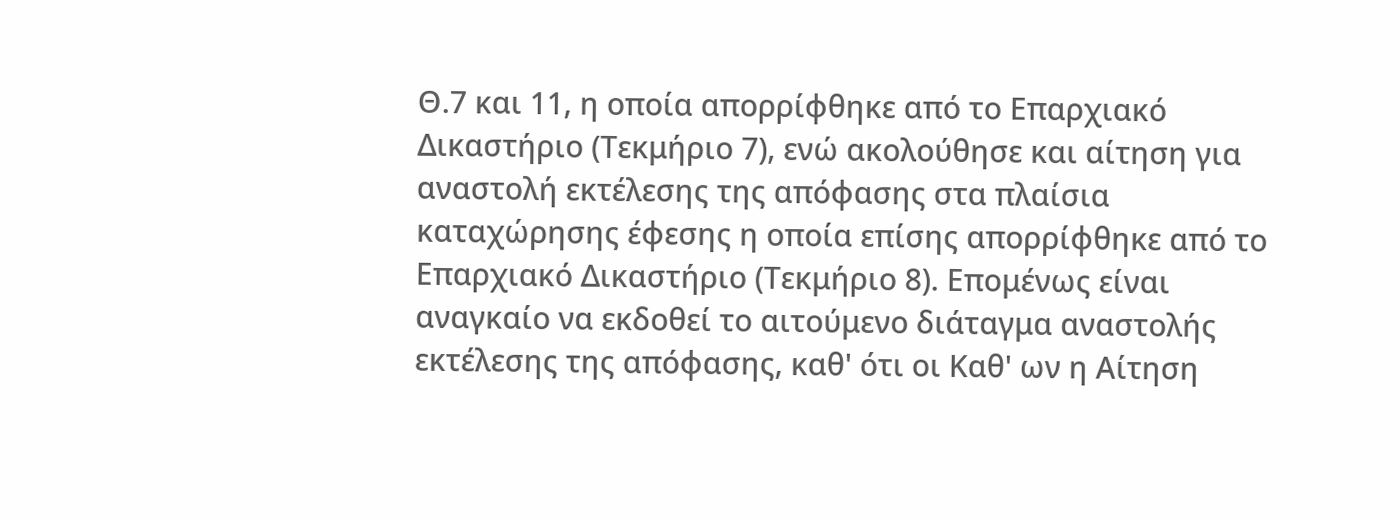Θ.7 και 11, η οποία απορρίφθηκε από το Επαρχιακό Δικαστήριο (Τεκμήριο 7), ενώ ακολούθησε και αίτηση για αναστολή εκτέλεσης της απόφασης στα πλαίσια καταχώρησης έφεσης η οποία επίσης απορρίφθηκε από το Επαρχιακό Δικαστήριο (Τεκμήριο 8). Επομένως είναι αναγκαίο να εκδοθεί το αιτούμενο διάταγμα αναστολής εκτέλεσης της απόφασης, καθ' ότι οι Καθ' ων η Αίτηση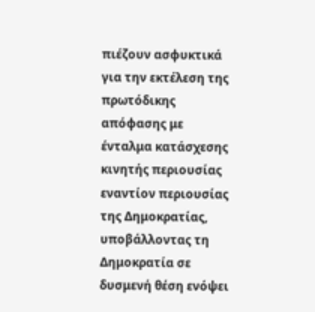πιέζουν ασφυκτικά για την εκτέλεση της πρωτόδικης απόφασης με ένταλμα κατάσχεσης κινητής περιουσίας εναντίον περιουσίας της Δημοκρατίας, υποβάλλοντας τη Δημοκρατία σε δυσμενή θέση ενόψει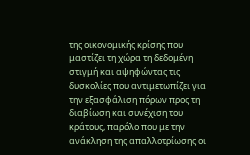της οικονομικής κρίσης που μαστίζει τη χώρα τη δεδομένη στιγμή και αψηφώντας τις δυσκολίες που αντιμετωπίζει για την εξασφάλιση πόρων προς τη διαβίωση και συνέχιση του κράτους, παρόλο που με την ανάκληση της απαλλοτρίωσης οι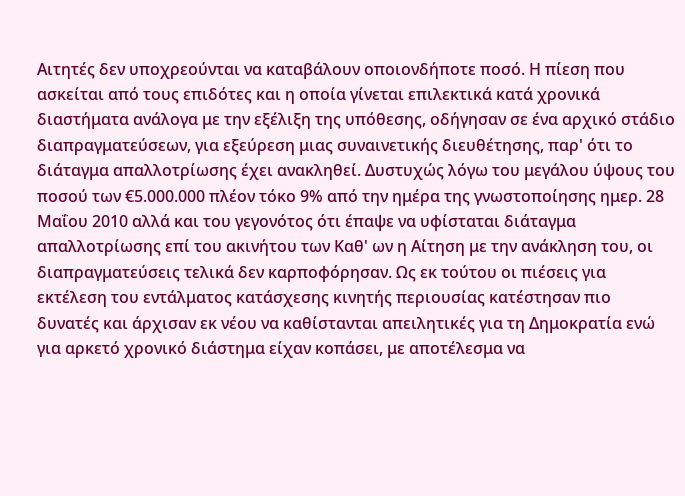Αιτητές δεν υποχρεούνται να καταβάλουν οποιονδήποτε ποσό. Η πίεση που ασκείται από τους επιδότες και η οποία γίνεται επιλεκτικά κατά χρονικά διαστήματα ανάλογα με την εξέλιξη της υπόθεσης, οδήγησαν σε ένα αρχικό στάδιο διαπραγματεύσεων, για εξεύρεση μιας συναινετικής διευθέτησης, παρ' ότι το διάταγμα απαλλοτρίωσης έχει ανακληθεί. Δυστυχώς λόγω του μεγάλου ύψους του ποσού των €5.000.000 πλέον τόκο 9% από την ημέρα της γνωστοποίησης ημερ. 28 Μαΐου 2010 αλλά και του γεγονότος ότι έπαψε να υφίσταται διάταγμα απαλλοτρίωσης επί του ακινήτου των Καθ' ων η Αίτηση με την ανάκληση του, οι διαπραγματεύσεις τελικά δεν καρποφόρησαν. Ως εκ τούτου οι πιέσεις για εκτέλεση του εντάλματος κατάσχεσης κινητής περιουσίας κατέστησαν πιο δυνατές και άρχισαν εκ νέου να καθίστανται απειλητικές για τη Δημοκρατία ενώ για αρκετό χρονικό διάστημα είχαν κοπάσει, με αποτέλεσμα να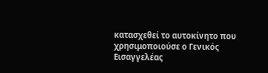κατασχεθεί το αυτοκίνητο που χρησιμοποιούσε ο Γενικός Εισαγγελέας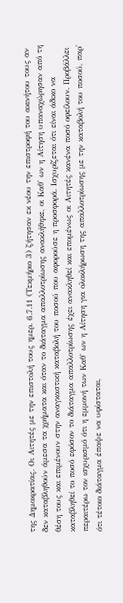της Δημοκρατίας. Οι Αιτητές με την επιστολή τους ημερ. 6.7.11 (Τεκμήριο 3) ζήτησαν εκ νέου την επιστροφή του ακινήτου τους αν δεν καταβληθούν άμεσα τα χρήματα και όταν το διάταγμα απαλλοτρίωσης ανακλήθηκε, οι Καθ' ων η Αίτηση υπαναχώρησαν από τη θέση τους και επιμένουν στην αναγκαστική καταβολή του ποσού που αφορούσε η προσφορά. Ισχυρίζεται ότι είναι άδικο να καταβληθεί το ποσό εφόσον το διάταγμα απαλλοτρίωσης έχει ανακληθεί και επομένως οι Αιτητές κανένα ποσό οφείλουν. Προβάλλει περαιτέρω τον ισχυρισμό ότι η εμμονή των Καθ' ων η Αίτηση για ολοκλήρωση της απαλλοτρίωσης με την καταβολή του ποσού, παρ' ότι τέτοιο διάταγμα έπαψε να υφίσταται,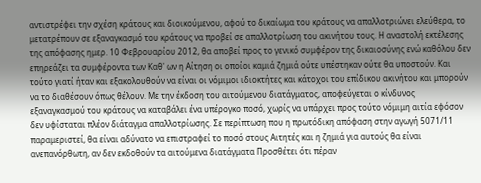αντιστρέφει την σχέση κράτους και διοικούμενου, αφού το δικαίωμα του κράτους να απαλλοτριώνει ελεύθερα, το μετατρέπουν σε εξαναγκασμό του κράτους να προβεί σε απαλλοτρίωση του ακινήτου τους. Η αναστολή εκτέλεσης της απόφασης ημερ. 10 Φεβρουαρίου 2012, θα αποβεί προς το γενικό συμφέρον της δικαιοσύνης ενώ καθόλου δεν επηρεάζει τα συμφέροντα των Καθ' ων η Αίτηση οι οποίοι καμιά ζημιά ούτε υπέστηκαν ούτε θα υποστούν. Και τούτο γιατί ήταν και εξακολουθούν να είναι οι νόμιμοι ιδιοκτήτες και κάτοχοι του επίδικου ακινήτου και μπορούν να το διαθέσουν όπως θέλουν. Με την έκδοση του αιτούμενου διατάγματος, αποφεύγεται ο κίνδυνος εξαναγκασμού του κράτους να καταβάλει ένα υπέρογκο ποσό, χωρίς να υπάρχει προς τούτο νόμιμη αιτία εφόσον δεν υφίσταται πλέον διάταγμα απαλλοτρίωσης. Σε περίπτωση που η πρωτόδικη απόφαση στην αγωγή 5071/11 παραμεριστεί, θα είναι αδύνατο να επιστραφεί το ποσό στους Αιτητές και η ζημιά για αυτούς θα είναι ανεπανόρθωτη, αν δεν εκδοθούν τα αιτούμενα διατάγματα Προσθέτει ότι πέραν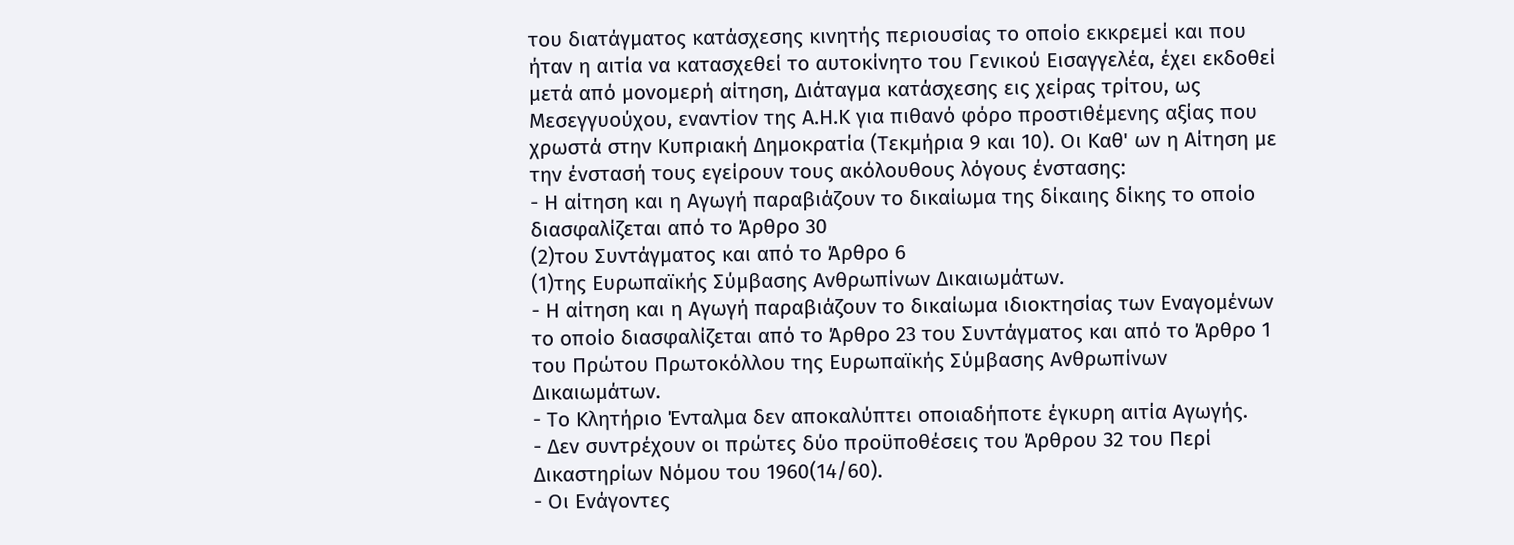του διατάγματος κατάσχεσης κινητής περιουσίας το οποίο εκκρεμεί και που ήταν η αιτία να κατασχεθεί το αυτοκίνητο του Γενικού Εισαγγελέα, έχει εκδοθεί μετά από μονομερή αίτηση, Διάταγμα κατάσχεσης εις χείρας τρίτου, ως Μεσεγγυούχου, εναντίον της Α.Η.Κ για πιθανό φόρο προστιθέμενης αξίας που χρωστά στην Κυπριακή Δημοκρατία (Τεκμήρια 9 και 10). Οι Καθ' ων η Αίτηση με την ένστασή τους εγείρουν τους ακόλουθους λόγους ένστασης:
- Η αίτηση και η Αγωγή παραβιάζουν το δικαίωμα της δίκαιης δίκης το οποίο διασφαλίζεται από το Άρθρο 30
(2)του Συντάγματος και από το Άρθρο 6
(1)της Ευρωπαϊκής Σύμβασης Ανθρωπίνων Δικαιωμάτων.
- Η αίτηση και η Αγωγή παραβιάζουν το δικαίωμα ιδιοκτησίας των Εναγομένων το οποίο διασφαλίζεται από το Άρθρο 23 του Συντάγματος και από το Άρθρο 1 του Πρώτου Πρωτοκόλλου της Ευρωπαϊκής Σύμβασης Ανθρωπίνων Δικαιωμάτων.
- Το Κλητήριο Ένταλμα δεν αποκαλύπτει οποιαδήποτε έγκυρη αιτία Αγωγής.
- Δεν συντρέχουν οι πρώτες δύο προϋποθέσεις του Άρθρου 32 του Περί Δικαστηρίων Νόμου του 1960(14/60).
- Οι Ενάγοντες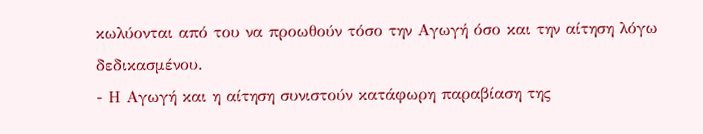κωλύονται από του να προωθούν τόσο την Αγωγή όσο και την αίτηση λόγω δεδικασμένου.
- Η Αγωγή και η αίτηση συνιστούν κατάφωρη παραβίαση της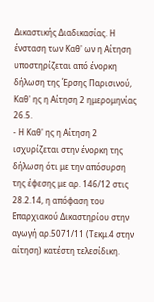Δικαστικής Διαδικασίας. Η ένσταση των Καθ' ων η Αίτηση υποστηρίζεται από ένορκη δήλωση της Έρσης Παρισινού, Καθ' ης η Αίτηση 2 ημερομηνίας 26.5.
- Η Καθ' ης η Αίτηση 2 ισχυρίζεται στην ένορκη της δήλωση ότι με την απόσυρση της έφεσης με αρ. 146/12 στις 28.2.14, η απόφαση του Επαρχιακού Δικαστηρίου στην αγωγή αρ.5071/11 (Τεκμ.4 στην αίτηση) κατέστη τελεσίδικη.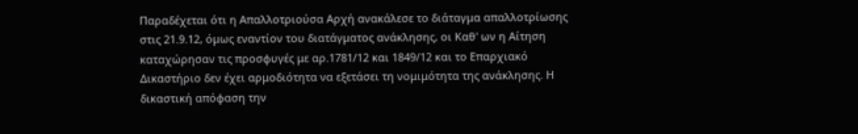Παραδέχεται ότι η Απαλλοτριούσα Αρχή ανακάλεσε το διάταγμα απαλλοτρίωσης στις 21.9.12, όμως εναντίον του διατάγματος ανάκλησης, οι Καθ' ων η Αίτηση καταχώρησαν τις προσφυγές με αρ.1781/12 και 1849/12 και το Επαρχιακό Δικαστήριο δεν έχει αρμοδιότητα να εξετάσει τη νομιμότητα της ανάκλησης. Η δικαστική απόφαση την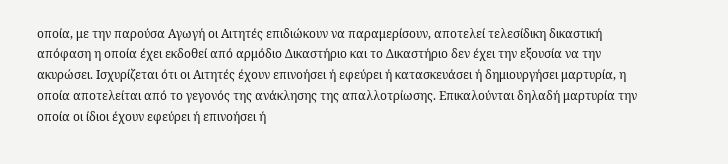οποία, με την παρούσα Αγωγή οι Αιτητές επιδιώκουν να παραμερίσουν, αποτελεί τελεσίδικη δικαστική απόφαση η οποία έχει εκδοθεί από αρμόδιο Δικαστήριο και το Δικαστήριο δεν έχει την εξουσία να την ακυρώσει. Ισχυρίζεται ότι οι Αιτητές έχουν επινοήσει ή εφεύρει ή κατασκευάσει ή δημιουργήσει μαρτυρία, η οποία αποτελείται από το γεγονός της ανάκλησης της απαλλοτρίωσης. Επικαλούνται δηλαδή μαρτυρία την οποία οι ίδιοι έχουν εφεύρει ή επινοήσει ή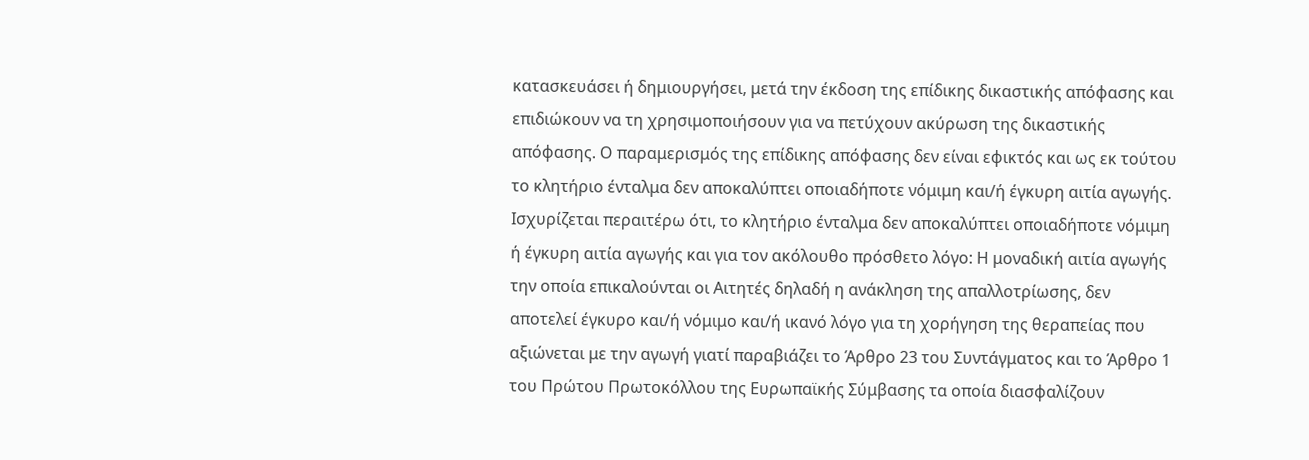κατασκευάσει ή δημιουργήσει, μετά την έκδοση της επίδικης δικαστικής απόφασης και επιδιώκουν να τη χρησιμοποιήσουν για να πετύχουν ακύρωση της δικαστικής απόφασης. Ο παραμερισμός της επίδικης απόφασης δεν είναι εφικτός και ως εκ τούτου το κλητήριο ένταλμα δεν αποκαλύπτει οποιαδήποτε νόμιμη και/ή έγκυρη αιτία αγωγής. Ισχυρίζεται περαιτέρω ότι, το κλητήριο ένταλμα δεν αποκαλύπτει οποιαδήποτε νόμιμη ή έγκυρη αιτία αγωγής και για τον ακόλουθο πρόσθετο λόγο: Η μοναδική αιτία αγωγής την οποία επικαλούνται οι Αιτητές δηλαδή η ανάκληση της απαλλοτρίωσης, δεν αποτελεί έγκυρο και/ή νόμιμο και/ή ικανό λόγο για τη χορήγηση της θεραπείας που αξιώνεται με την αγωγή γιατί παραβιάζει το Άρθρο 23 του Συντάγματος και το Άρθρο 1 του Πρώτου Πρωτοκόλλου της Ευρωπαϊκής Σύμβασης τα οποία διασφαλίζουν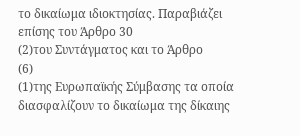το δικαίωμα ιδιοκτησίας. Παραβιάζει επίσης του Άρθρο 30
(2)του Συντάγματος και το Άρθρο
(6)
(1)της Ευρωπαϊκής Σύμβασης τα οποία διασφαλίζουν το δικαίωμα της δίκαιης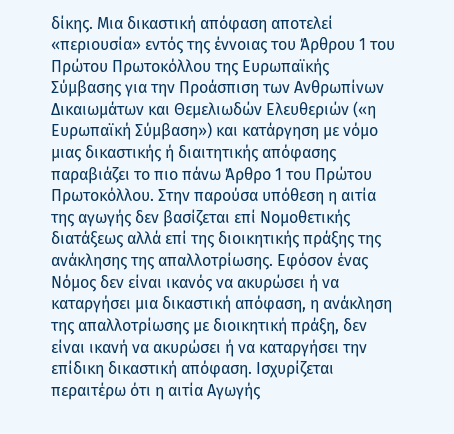δίκης. Μια δικαστική απόφαση αποτελεί «περιουσία» εντός της έννοιας του Άρθρου 1 του Πρώτου Πρωτοκόλλου της Ευρωπαϊκής Σύμβασης για την Προάσπιση των Ανθρωπίνων Δικαιωμάτων και Θεμελιωδών Ελευθεριών («η Ευρωπαϊκή Σύμβαση») και κατάργηση με νόμο μιας δικαστικής ή διαιτητικής απόφασης παραβιάζει το πιο πάνω Άρθρο 1 του Πρώτου Πρωτοκόλλου. Στην παρούσα υπόθεση η αιτία της αγωγής δεν βασίζεται επί Νομοθετικής διατάξεως αλλά επί της διοικητικής πράξης της ανάκλησης της απαλλοτρίωσης. Εφόσον ένας Νόμος δεν είναι ικανός να ακυρώσει ή να καταργήσει μια δικαστική απόφαση, η ανάκληση της απαλλοτρίωσης με διοικητική πράξη, δεν είναι ικανή να ακυρώσει ή να καταργήσει την επίδικη δικαστική απόφαση. Ισχυρίζεται περαιτέρω ότι η αιτία Αγωγής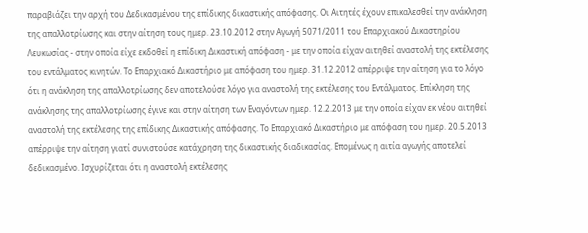παραβιάζει την αρχή του Δεδικασμένου της επίδικης δικαστικής απόφασης. Οι Αιτητές έχουν επικαλεσθεί την ανάκληση της απαλλοτρίωσης και στην αίτηση τους ημερ. 23.10.2012 στην Αγωγή 5071/2011 του Επαρχιακού Δικαστηρίου Λευκωσίας - στην οποία είχε εκδοθεί η επίδικη Δικαστική απόφαση - με την οποία είχαν αιτηθεί αναστολή της εκτέλεσης του εντάλματος κινητών. Το Επαρχιακό Δικαστήριο με απόφαση του ημερ. 31.12.2012 απέρριψε την αίτηση για το λόγο ότι η ανάκληση της απαλλοτρίωσης δεν αποτελούσε λόγο για αναστολή της εκτέλεσης του Εντάλματος. Επίκληση της ανάκλησης της απαλλοτρίωσης έγινε και στην αίτηση των Εναγόντων ημερ. 12.2.2013 με την οποία είχαν εκ νέου αιτηθεί αναστολή της εκτέλεσης της επίδικης Δικαστικής απόφασης. Το Επαρχιακό Δικαστήριο με απόφαση του ημερ. 20.5.2013 απέρριψε την αίτηση γιατί συνιστούσε κατάχρηση της δικαστικής διαδικασίας. Επομένως η αιτία αγωγής αποτελεί δεδικασμένο. Ισχυρίζεται ότι η αναστολή εκτέλεσης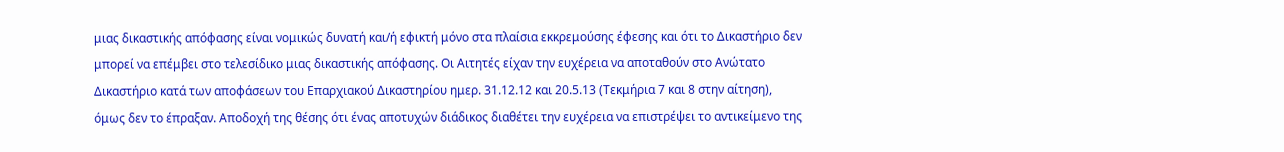μιας δικαστικής απόφασης είναι νομικώς δυνατή και/ή εφικτή μόνο στα πλαίσια εκκρεμούσης έφεσης και ότι το Δικαστήριο δεν μπορεί να επέμβει στο τελεσίδικο μιας δικαστικής απόφασης. Οι Αιτητές είχαν την ευχέρεια να αποταθούν στο Ανώτατο Δικαστήριο κατά των αποφάσεων του Επαρχιακού Δικαστηρίου ημερ. 31.12.12 και 20.5.13 (Τεκμήρια 7 και 8 στην αίτηση), όμως δεν το έπραξαν. Αποδοχή της θέσης ότι ένας αποτυχών διάδικος διαθέτει την ευχέρεια να επιστρέψει το αντικείμενο της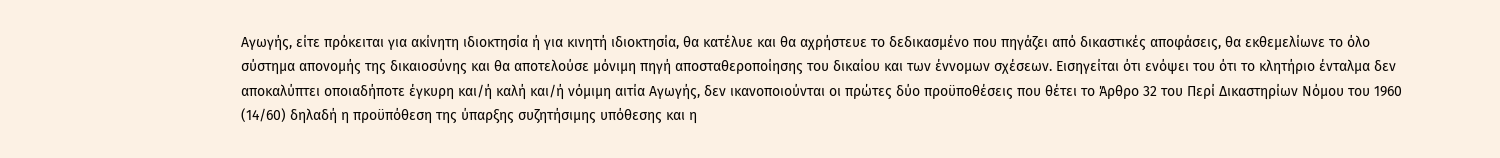Αγωγής, είτε πρόκειται για ακίνητη ιδιοκτησία ή για κινητή ιδιοκτησία, θα κατέλυε και θα αχρήστευε το δεδικασμένο που πηγάζει από δικαστικές αποφάσεις, θα εκθεμελίωνε το όλο σύστημα απονομής της δικαιοσύνης και θα αποτελούσε μόνιμη πηγή αποσταθεροποίησης του δικαίου και των έννομων σχέσεων. Εισηγείται ότι ενόψει του ότι το κλητήριο ένταλμα δεν αποκαλύπτει οποιαδήποτε έγκυρη και/ή καλή και/ή νόμιμη αιτία Αγωγής, δεν ικανοποιούνται οι πρώτες δύο προϋποθέσεις που θέτει το Άρθρο 32 του Περί Δικαστηρίων Νόμου του 1960 (14/60) δηλαδή η προϋπόθεση της ύπαρξης συζητήσιμης υπόθεσης και η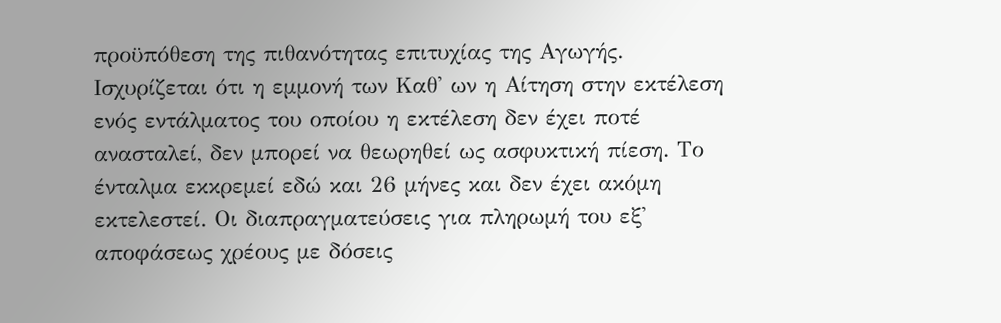προϋπόθεση της πιθανότητας επιτυχίας της Αγωγής. Ισχυρίζεται ότι η εμμονή των Καθ' ων η Αίτηση στην εκτέλεση ενός εντάλματος του οποίου η εκτέλεση δεν έχει ποτέ ανασταλεί, δεν μπορεί να θεωρηθεί ως ασφυκτική πίεση. Το ένταλμα εκκρεμεί εδώ και 26 μήνες και δεν έχει ακόμη εκτελεστεί. Οι διαπραγματεύσεις για πληρωμή του εξ' αποφάσεως χρέους με δόσεις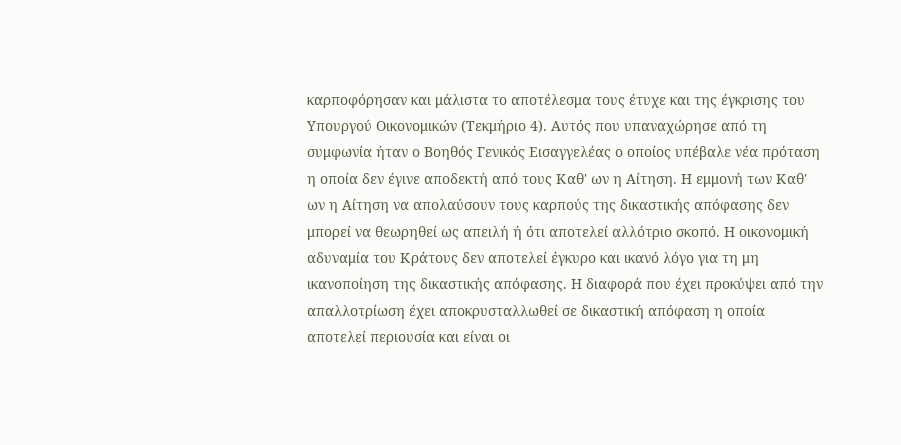καρποφόρησαν και μάλιστα το αποτέλεσμα τους έτυχε και της έγκρισης του Υπουργού Οικονομικών (Τεκμήριο 4). Αυτός που υπαναχώρησε από τη συμφωνία ήταν ο Βοηθός Γενικός Εισαγγελέας ο οποίος υπέβαλε νέα πρόταση η οποία δεν έγινε αποδεκτή από τους Καθ' ων η Αίτηση. Η εμμονή των Καθ' ων η Αίτηση να απολαύσουν τους καρπούς της δικαστικής απόφασης δεν μπορεί να θεωρηθεί ως απειλή ή ότι αποτελεί αλλότριο σκοπό. Η οικονομική αδυναμία του Κράτους δεν αποτελεί έγκυρο και ικανό λόγο για τη μη ικανοποίηση της δικαστικής απόφασης. Η διαφορά που έχει προκύψει από την απαλλοτρίωση έχει αποκρυσταλλωθεί σε δικαστική απόφαση η οποία αποτελεί περιουσία και είναι οι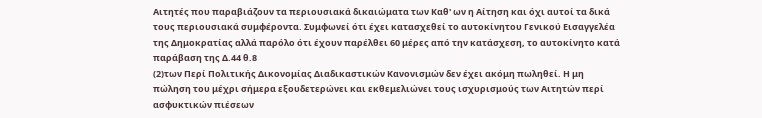Αιτητές που παραβιάζουν τα περιουσιακά δικαιώματα των Καθ' ων η Αίτηση και όχι αυτοί τα δικά τους περιουσιακά συμφέροντα. Συμφωνεί ότι έχει κατασχεθεί το αυτοκίνητου Γενικού Εισαγγελέα της Δημοκρατίας αλλά παρόλο ότι έχουν παρέλθει 60 μέρες από την κατάσχεση, το αυτοκίνητο κατά παράβαση της Δ.44 θ.8
(2)των Περί Πολιτικής Δικονομίας Διαδικαστικών Κανονισμών δεν έχει ακόμη πωληθεί. Η μη πώληση του μέχρι σήμερα εξουδετερώνει και εκθεμελιώνει τους ισχυρισμούς των Αιτητών περί ασφυκτικών πιέσεων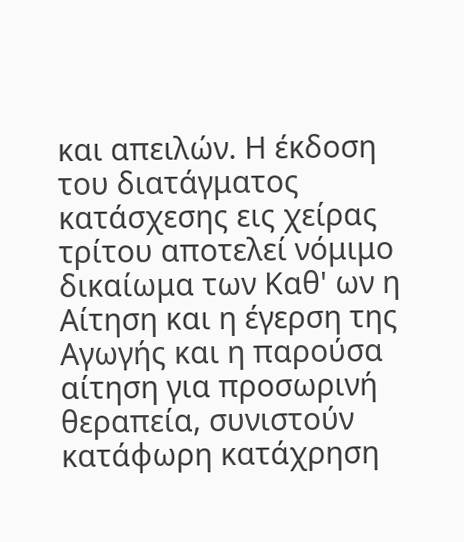και απειλών. Η έκδοση του διατάγματος κατάσχεσης εις χείρας τρίτου αποτελεί νόμιμο δικαίωμα των Καθ' ων η Αίτηση και η έγερση της Αγωγής και η παρούσα αίτηση για προσωρινή θεραπεία, συνιστούν κατάφωρη κατάχρηση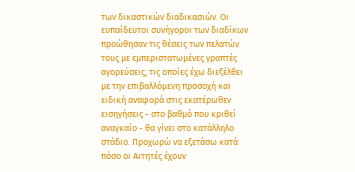των δικαστικών διαδικασιών. Οι ευπαίδευτοι συνήγοροι των διαδίκων προώθησαν τις θέσεις των πελατών τους με εμπεριστατωμένες γραπτές αγορεύσεις, τις οποίες έχω διεξέλθει με την επιβαλλόμενη προσοχή και ειδική αναφορά στις εκατέρωθεν εισηγήσεις - στο βαθμό που κριθεί αναγκαίο - θα γίνει στο κατάλληλο στάδιο. Προχωρώ να εξετάσω κατά πόσο οι Αιτητές έχουν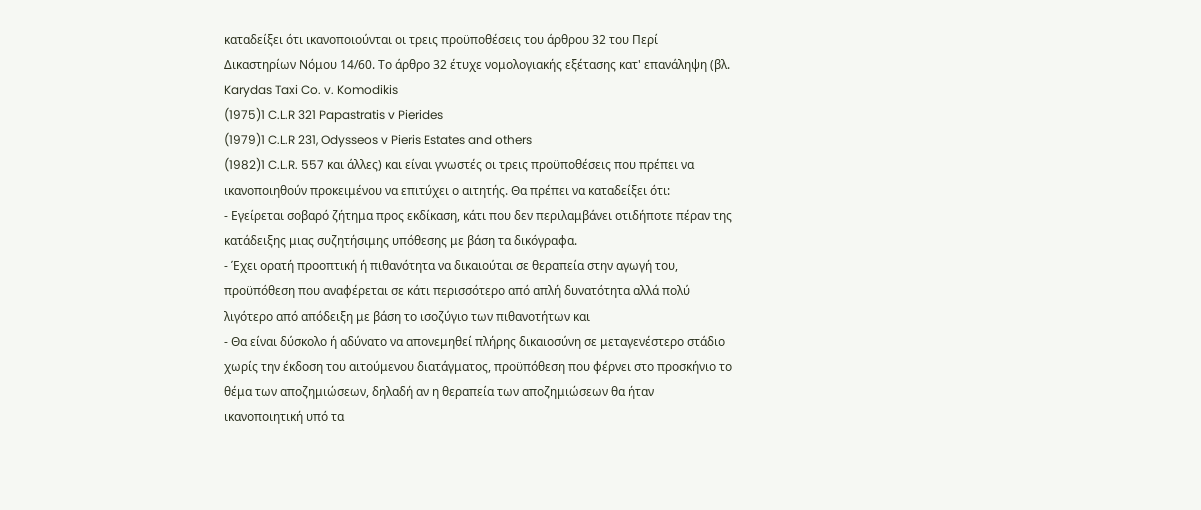καταδείξει ότι ικανοποιούνται οι τρεις προϋποθέσεις του άρθρου 32 του Περί Δικαστηρίων Νόμου 14/60. Το άρθρο 32 έτυχε νομολογιακής εξέτασης κατ' επανάληψη (βλ. Karydas Taxi Co. v. Komodikis
(1975)1 C.L.R 321 Papastratis v Pierides
(1979)1 C.L.R 231, Odysseos v Pieris Estates and others
(1982)1 C.L.R. 557 και άλλες) και είναι γνωστές οι τρεις προϋποθέσεις που πρέπει να ικανοποιηθούν προκειμένου να επιτύχει ο αιτητής. Θα πρέπει να καταδείξει ότι:
- Εγείρεται σοβαρό ζήτημα προς εκδίκαση, κάτι που δεν περιλαμβάνει οτιδήποτε πέραν της κατάδειξης μιας συζητήσιμης υπόθεσης με βάση τα δικόγραφα.
- Έχει ορατή προοπτική ή πιθανότητα να δικαιούται σε θεραπεία στην αγωγή του, προϋπόθεση που αναφέρεται σε κάτι περισσότερο από απλή δυνατότητα αλλά πολύ λιγότερο από απόδειξη με βάση το ισοζύγιο των πιθανοτήτων και
- Θα είναι δύσκολο ή αδύνατο να απονεμηθεί πλήρης δικαιοσύνη σε μεταγενέστερο στάδιο χωρίς την έκδοση του αιτούμενου διατάγματος, προϋπόθεση που φέρνει στο προσκήνιο το θέμα των αποζημιώσεων, δηλαδή αν η θεραπεία των αποζημιώσεων θα ήταν ικανοποιητική υπό τα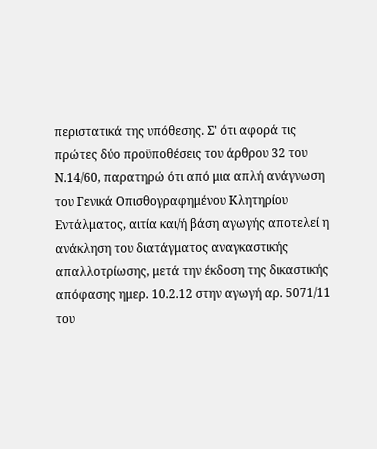περιστατικά της υπόθεσης. Σ' ότι αφορά τις πρώτες δύο προϋποθέσεις του άρθρου 32 του Ν.14/60, παρατηρώ ότι από μια απλή ανάγνωση του Γενικά Οπισθογραφημένου Κλητηρίου Εντάλματος, αιτία και/ή βάση αγωγής αποτελεί η ανάκληση του διατάγματος αναγκαστικής απαλλοτρίωσης, μετά την έκδοση της δικαστικής απόφασης ημερ. 10.2.12 στην αγωγή αρ. 5071/11 του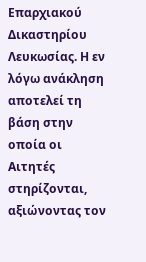Επαρχιακού Δικαστηρίου Λευκωσίας. Η εν λόγω ανάκληση αποτελεί τη βάση στην οποία οι Αιτητές στηρίζονται, αξιώνοντας τον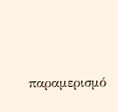παραμερισμό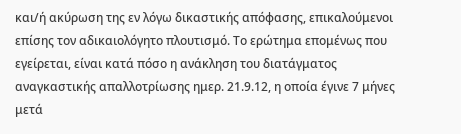και/ή ακύρωση της εν λόγω δικαστικής απόφασης, επικαλούμενοι επίσης τον αδικαιολόγητο πλουτισμό. Το ερώτημα επομένως που εγείρεται, είναι κατά πόσο η ανάκληση του διατάγματος αναγκαστικής απαλλοτρίωσης ημερ. 21.9.12, η οποία έγινε 7 μήνες μετά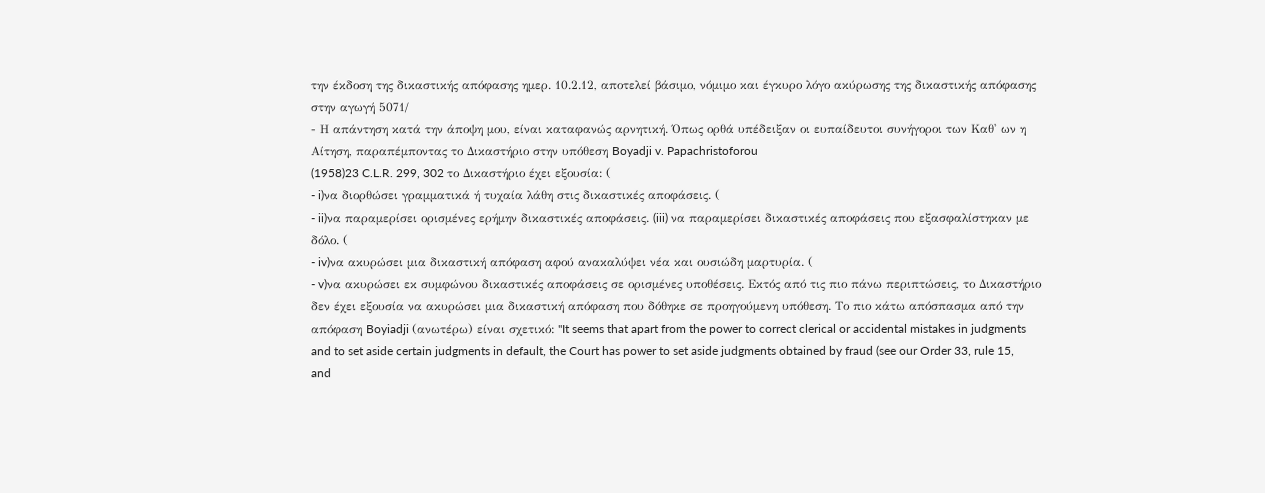την έκδοση της δικαστικής απόφασης ημερ. 10.2.12, αποτελεί βάσιμο, νόμιμο και έγκυρο λόγο ακύρωσης της δικαστικής απόφασης στην αγωγή 5071/
- Η απάντηση κατά την άποψη μου, είναι καταφανώς αρνητική. Όπως ορθά υπέδειξαν οι ευπαίδευτοι συνήγοροι των Καθ' ων η Αίτηση, παραπέμποντας το Δικαστήριο στην υπόθεση Boyadji v. Papachristoforou
(1958)23 C.L.R. 299, 302 το Δικαστήριο έχει εξουσία: (
- i)να διορθώσει γραμματικά ή τυχαία λάθη στις δικαστικές αποφάσεις. (
- ii)να παραμερίσει ορισμένες ερήμην δικαστικές αποφάσεις. (iii) να παραμερίσει δικαστικές αποφάσεις που εξασφαλίστηκαν με δόλο. (
- iv)να ακυρώσει μια δικαστική απόφαση αφού ανακαλύψει νέα και ουσιώδη μαρτυρία. (
- v)να ακυρώσει εκ συμφώνου δικαστικές αποφάσεις σε ορισμένες υποθέσεις. Εκτός από τις πιο πάνω περιπτώσεις, το Δικαστήριο δεν έχει εξουσία να ακυρώσει μια δικαστική απόφαση που δόθηκε σε προηγούμενη υπόθεση. Το πιο κάτω απόσπασμα από την απόφαση Boyiadji (ανωτέρω) είναι σχετικό: "It seems that apart from the power to correct clerical or accidental mistakes in judgments and to set aside certain judgments in default, the Court has power to set aside judgments obtained by fraud (see our Order 33, rule 15, and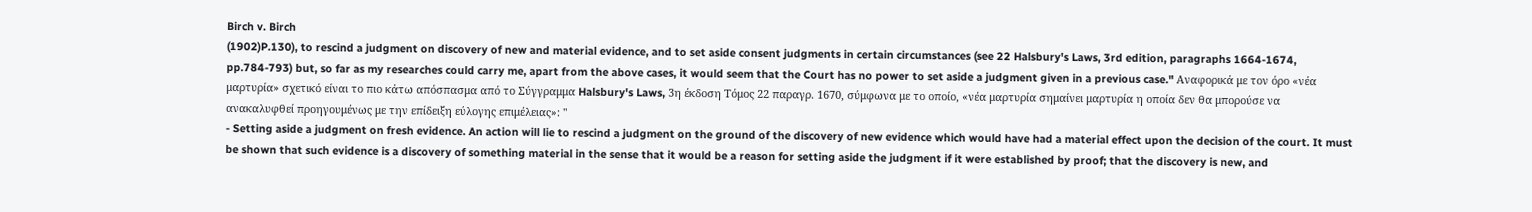Birch v. Birch
(1902)P.130), to rescind a judgment on discovery of new and material evidence, and to set aside consent judgments in certain circumstances (see 22 Halsbury's Laws, 3rd edition, paragraphs 1664-1674, pp.784-793) but, so far as my researches could carry me, apart from the above cases, it would seem that the Court has no power to set aside a judgment given in a previous case." Αναφορικά με τον όρο «νέα μαρτυρία» σχετικό είναι το πιο κάτω απόσπασμα από το Σύγγραμμα Halsbury's Laws, 3η έκδοση Τόμος 22 παραγρ. 1670, σύμφωνα με το οποίο, «νέα μαρτυρία σημαίνει μαρτυρία η οποία δεν θα μπορούσε να ανακαλυφθεί προηγουμένως με την επίδειξη εύλογης επιμέλειας»: "
- Setting aside a judgment on fresh evidence. An action will lie to rescind a judgment on the ground of the discovery of new evidence which would have had a material effect upon the decision of the court. It must be shown that such evidence is a discovery of something material in the sense that it would be a reason for setting aside the judgment if it were established by proof; that the discovery is new, and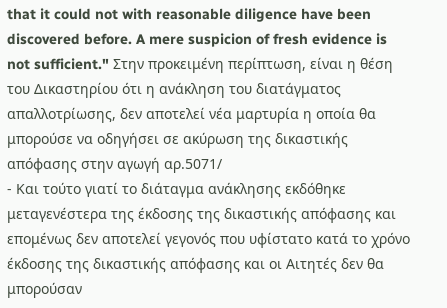that it could not with reasonable diligence have been discovered before. A mere suspicion of fresh evidence is not sufficient." Στην προκειμένη περίπτωση, είναι η θέση του Δικαστηρίου ότι η ανάκληση του διατάγματος απαλλοτρίωσης, δεν αποτελεί νέα μαρτυρία η οποία θα μπορούσε να οδηγήσει σε ακύρωση της δικαστικής απόφασης στην αγωγή αρ.5071/
- Και τούτο γιατί το διάταγμα ανάκλησης εκδόθηκε μεταγενέστερα της έκδοσης της δικαστικής απόφασης και επομένως δεν αποτελεί γεγονός που υφίστατο κατά το χρόνο έκδοσης της δικαστικής απόφασης και οι Αιτητές δεν θα μπορούσαν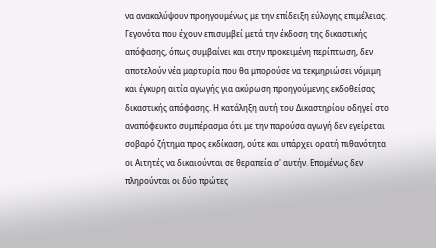να ανακαλύψουν προηγουμένως με την επίδειξη εύλογης επιμέλειας. Γεγονότα που έχουν επισυμβεί μετά την έκδοση της δικαστικής απόφασης, όπως συμβαίνει και στην προκειμένη περίπτωση, δεν αποτελούν νέα μαρτυρία που θα μπορούσε να τεκμηριώσει νόμιμη και έγκυρη αιτία αγωγής για ακύρωση προηγούμενης εκδοθείσας δικαστικής απόφασης. Η κατάληξη αυτή του Δικαστηρίου οδηγεί στο αναπόφευκτο συμπέρασμα ότι με την παρούσα αγωγή δεν εγείρεται σοβαρό ζήτημα προς εκδίκαση, ούτε και υπάρχει ορατή πιθανότητα οι Αιτητές να δικαιούνται σε θεραπεία σ' αυτήν. Επομένως δεν πληρούνται οι δύο πρώτες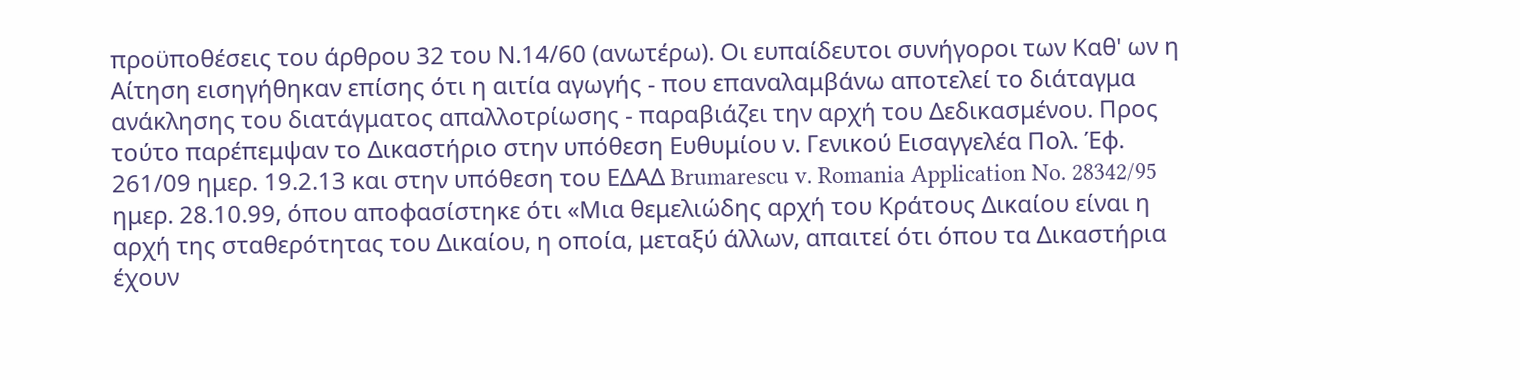προϋποθέσεις του άρθρου 32 του Ν.14/60 (ανωτέρω). Οι ευπαίδευτοι συνήγοροι των Καθ' ων η Αίτηση εισηγήθηκαν επίσης ότι η αιτία αγωγής - που επαναλαμβάνω αποτελεί το διάταγμα ανάκλησης του διατάγματος απαλλοτρίωσης - παραβιάζει την αρχή του Δεδικασμένου. Προς τούτο παρέπεμψαν το Δικαστήριο στην υπόθεση Ευθυμίου ν. Γενικού Εισαγγελέα Πολ. Έφ. 261/09 ημερ. 19.2.13 και στην υπόθεση του ΕΔΑΔ Brumarescu v. Romania Application No. 28342/95 ημερ. 28.10.99, όπου αποφασίστηκε ότι «Μια θεμελιώδης αρχή του Κράτους Δικαίου είναι η αρχή της σταθερότητας του Δικαίου, η οποία, μεταξύ άλλων, απαιτεί ότι όπου τα Δικαστήρια έχουν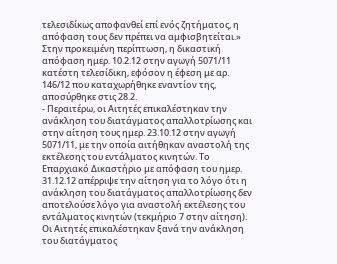τελεσιδίκως αποφανθεί επί ενός ζητήματος, η απόφαση τους δεν πρέπει να αμφισβητείται.» Στην προκειμένη περίπτωση, η δικαστική απόφαση ημερ. 10.2.12 στην αγωγή 5071/11 κατέστη τελεσίδικη, εφόσον η έφεση με αρ. 146/12 που καταχωρήθηκε εναντίον της, αποσύρθηκε στις 28.2.
- Περαιτέρω, οι Αιτητές επικαλέστηκαν την ανάκληση του διατάγματος απαλλοτρίωσης και στην αίτηση τους ημερ. 23.10.12 στην αγωγή 5071/11, με την οποία αιτήθηκαν αναστολή της εκτέλεσης του εντάλματος κινητών. Το Επαρχιακό Δικαστήριο με απόφαση του ημερ. 31.12.12 απέρριψε την αίτηση για το λόγο ότι η ανάκληση του διατάγματος απαλλοτρίωσης δεν αποτελούσε λόγο για αναστολή εκτέλεσης του εντάλματος κινητών (τεκμήριο 7 στην αίτηση). Οι Αιτητές επικαλέστηκαν ξανά την ανάκληση του διατάγματος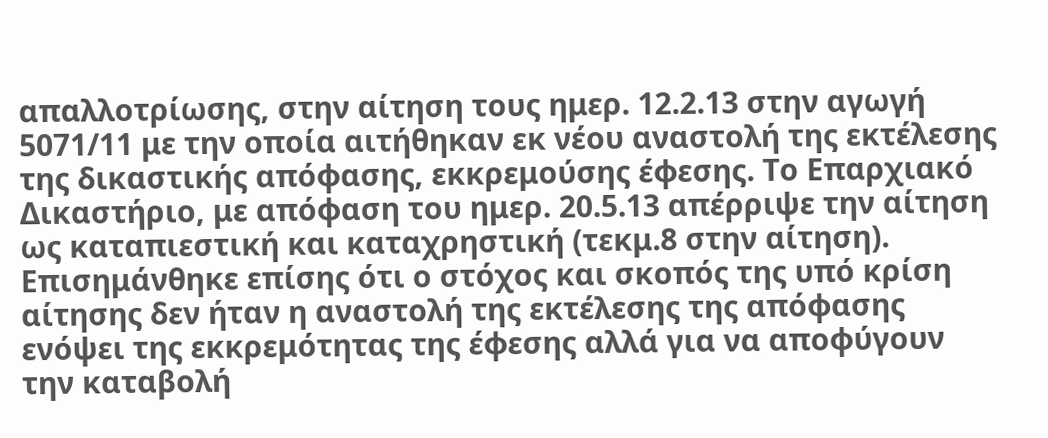απαλλοτρίωσης, στην αίτηση τους ημερ. 12.2.13 στην αγωγή 5071/11 με την οποία αιτήθηκαν εκ νέου αναστολή της εκτέλεσης της δικαστικής απόφασης, εκκρεμούσης έφεσης. Το Επαρχιακό Δικαστήριο, με απόφαση του ημερ. 20.5.13 απέρριψε την αίτηση ως καταπιεστική και καταχρηστική (τεκμ.8 στην αίτηση). Επισημάνθηκε επίσης ότι ο στόχος και σκοπός της υπό κρίση αίτησης δεν ήταν η αναστολή της εκτέλεσης της απόφασης ενόψει της εκκρεμότητας της έφεσης αλλά για να αποφύγουν την καταβολή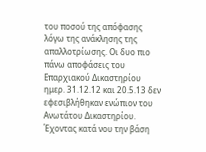του ποσού της απόφασης λόγω της ανάκλησης της απαλλοτρίωσης. Οι δυο πιο πάνω αποφάσεις του Επαρχιακού Δικαστηρίου ημερ. 31.12.12 και 20.5.13 δεν εφεσιβλήθηκαν ενώπιον του Ανωτάτου Δικαστηρίου. Έχοντας κατά νου την βάση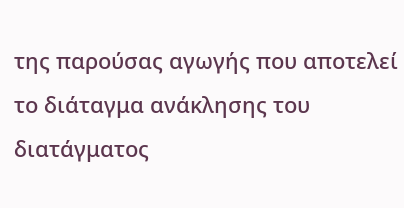της παρούσας αγωγής που αποτελεί το διάταγμα ανάκλησης του διατάγματος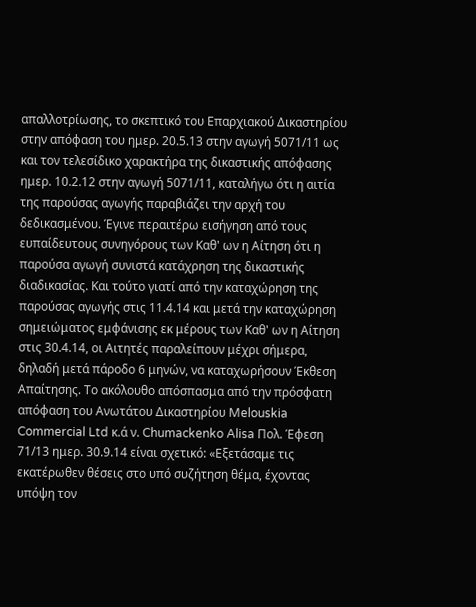απαλλοτρίωσης, το σκεπτικό του Επαρχιακού Δικαστηρίου στην απόφαση του ημερ. 20.5.13 στην αγωγή 5071/11 ως και τον τελεσίδικο χαρακτήρα της δικαστικής απόφασης ημερ. 10.2.12 στην αγωγή 5071/11, καταλήγω ότι η αιτία της παρούσας αγωγής παραβιάζει την αρχή του δεδικασμένου. Έγινε περαιτέρω εισήγηση από τους ευπαίδευτους συνηγόρους των Καθ' ων η Αίτηση ότι η παρούσα αγωγή συνιστά κατάχρηση της δικαστικής διαδικασίας. Και τούτο γιατί από την καταχώρηση της παρούσας αγωγής στις 11.4.14 και μετά την καταχώρηση σημειώματος εμφάνισης εκ μέρους των Καθ' ων η Αίτηση στις 30.4.14, οι Αιτητές παραλείπουν μέχρι σήμερα, δηλαδή μετά πάροδο 6 μηνών, να καταχωρήσουν Έκθεση Απαίτησης. Το ακόλουθο απόσπασμα από την πρόσφατη απόφαση του Ανωτάτου Δικαστηρίου Melouskia Commercial Ltd κ.ά ν. Chumackenko Alisa Πολ. Έφεση 71/13 ημερ. 30.9.14 είναι σχετικό: «Εξετάσαμε τις εκατέρωθεν θέσεις στο υπό συζήτηση θέμα, έχοντας υπόψη τον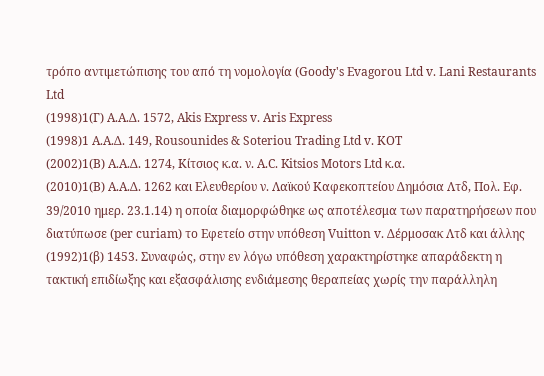τρόπο αντιμετώπισης του από τη νομολογία (Goody's Evagorou Ltd v. Lani Restaurants Ltd
(1998)1(Γ) A.A.Δ. 1572, Akis Express v. Aris Express
(1998)1 Α.Α.Δ. 149, Rousounides & Soteriou Trading Ltd v. ΚΟΤ
(2002)1(Β) Α.Α.Δ. 1274, Κίτσιος κ.α. ν. A.C. Kitsios Motors Ltd κ.α.
(2010)1(Β) Α.Α.Δ. 1262 και Ελευθερίου ν. Λαϊκού Καφεκοπτείου Δημόσια Λτδ, Πολ. Εφ. 39/2010 ημερ. 23.1.14) η οποία διαμορφώθηκε ως αποτέλεσμα των παρατηρήσεων που διατύπωσε (per curiam) το Εφετείο στην υπόθεση Vuitton v. Δέρμοσακ Λτδ και άλλης
(1992)1(β) 1453. Συναφώς, στην εν λόγω υπόθεση χαρακτηρίστηκε απαράδεκτη η τακτική επιδίωξης και εξασφάλισης ενδιάμεσης θεραπείας χωρίς την παράλληλη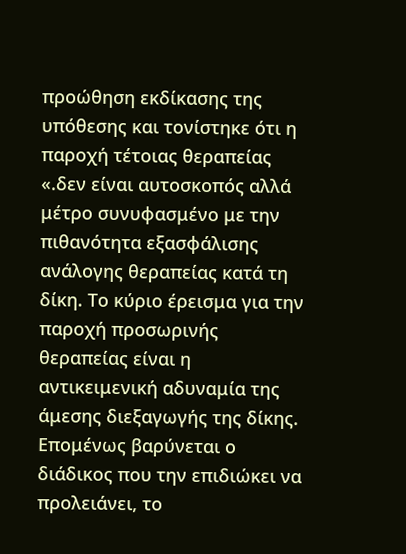προώθηση εκδίκασης της υπόθεσης και τονίστηκε ότι η παροχή τέτοιας θεραπείας «.δεν είναι αυτοσκοπός αλλά μέτρο συνυφασμένο με την πιθανότητα εξασφάλισης ανάλογης θεραπείας κατά τη δίκη. Το κύριο έρεισμα για την παροχή προσωρινής θεραπείας είναι η αντικειμενική αδυναμία της άμεσης διεξαγωγής της δίκης. Επομένως βαρύνεται ο διάδικος που την επιδιώκει να προλειάνει, το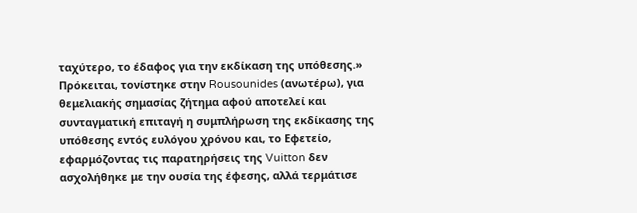ταχύτερο, το έδαφος για την εκδίκαση της υπόθεσης.» Πρόκειται, τονίστηκε στην Rousounides (ανωτέρω), για θεμελιακής σημασίας ζήτημα αφού αποτελεί και συνταγματική επιταγή η συμπλήρωση της εκδίκασης της υπόθεσης εντός ευλόγου χρόνου και, το Εφετείο, εφαρμόζοντας τις παρατηρήσεις της Vuitton δεν ασχολήθηκε με την ουσία της έφεσης, αλλά τερμάτισε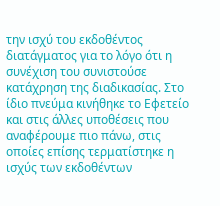την ισχύ του εκδοθέντος διατάγματος για το λόγο ότι η συνέχιση του συνιστούσε κατάχρηση της διαδικασίας. Στο ίδιο πνεύμα κινήθηκε το Εφετείο και στις άλλες υποθέσεις που αναφέρουμε πιο πάνω, στις οποίες επίσης τερματίστηκε η ισχύς των εκδοθέντων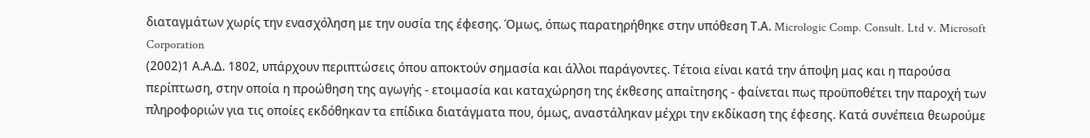διαταγμάτων χωρίς την ενασχόληση με την ουσία της έφεσης. Όμως, όπως παρατηρήθηκε στην υπόθεση Τ.Α. Micrologic Comp. Consult. Ltd v. Microsoft Corporation
(2002)1 Α.Α.Δ. 1802, υπάρχουν περιπτώσεις όπου αποκτούν σημασία και άλλοι παράγοντες. Τέτοια είναι κατά την άποψη μας και η παρούσα περίπτωση, στην οποία η προώθηση της αγωγής - ετοιμασία και καταχώρηση της έκθεσης απαίτησης - φαίνεται πως προϋποθέτει την παροχή των πληροφοριών για τις οποίες εκδόθηκαν τα επίδικα διατάγματα που, όμως, αναστάληκαν μέχρι την εκδίκαση της έφεσης. Κατά συνέπεια θεωρούμε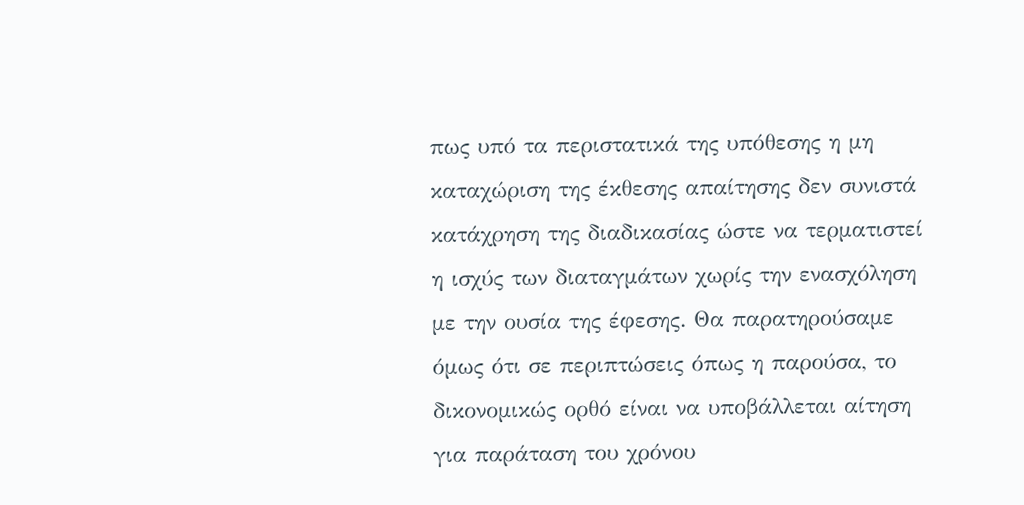πως υπό τα περιστατικά της υπόθεσης η μη καταχώριση της έκθεσης απαίτησης δεν συνιστά κατάχρηση της διαδικασίας ώστε να τερματιστεί η ισχύς των διαταγμάτων χωρίς την ενασχόληση με την ουσία της έφεσης. Θα παρατηρούσαμε όμως ότι σε περιπτώσεις όπως η παρούσα, το δικονομικώς ορθό είναι να υποβάλλεται αίτηση για παράταση του χρόνου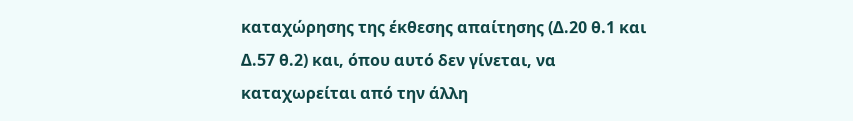καταχώρησης της έκθεσης απαίτησης (Δ.20 θ.1 και Δ.57 θ.2) και, όπου αυτό δεν γίνεται, να καταχωρείται από την άλλη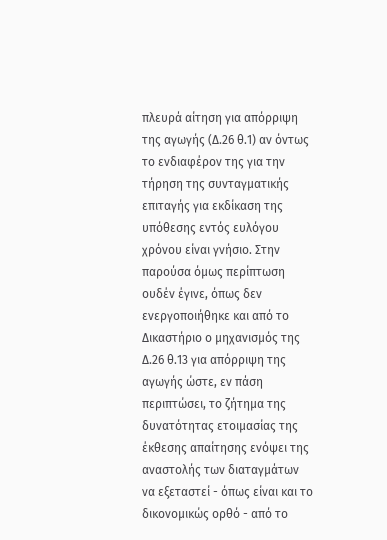πλευρά αίτηση για απόρριψη της αγωγής (Δ.26 θ.1) αν όντως το ενδιαφέρον της για την τήρηση της συνταγματικής επιταγής για εκδίκαση της υπόθεσης εντός ευλόγου χρόνου είναι γνήσιο. Στην παρούσα όμως περίπτωση ουδέν έγινε, όπως δεν ενεργοποιήθηκε και από το Δικαστήριο ο μηχανισμός της Δ.26 θ.13 για απόρριψη της αγωγής ώστε, εν πάση περιπτώσει, το ζήτημα της δυνατότητας ετοιμασίας της έκθεσης απαίτησης ενόψει της αναστολής των διαταγμάτων να εξεταστεί - όπως είναι και το δικονομικώς ορθό - από το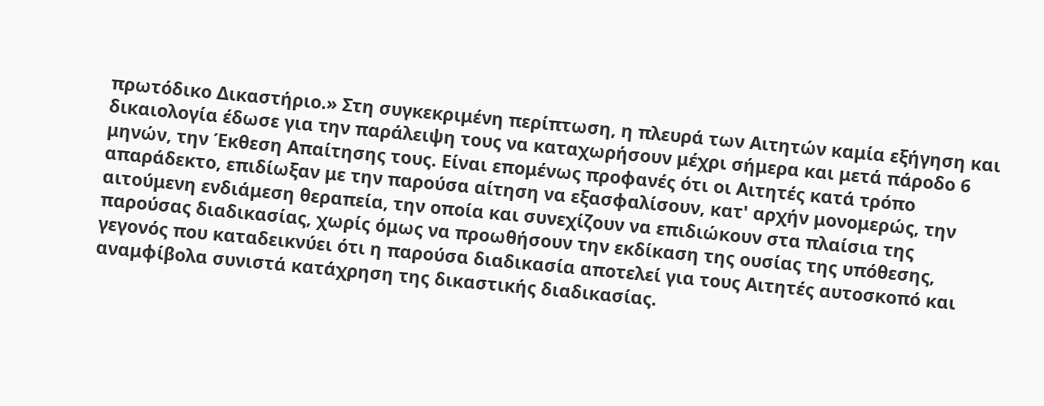πρωτόδικο Δικαστήριο.» Στη συγκεκριμένη περίπτωση, η πλευρά των Αιτητών καμία εξήγηση και δικαιολογία έδωσε για την παράλειψη τους να καταχωρήσουν μέχρι σήμερα και μετά πάροδο 6 μηνών, την Έκθεση Απαίτησης τους. Είναι επομένως προφανές ότι οι Αιτητές κατά τρόπο απαράδεκτο, επιδίωξαν με την παρούσα αίτηση να εξασφαλίσουν, κατ' αρχήν μονομερώς, την αιτούμενη ενδιάμεση θεραπεία, την οποία και συνεχίζουν να επιδιώκουν στα πλαίσια της παρούσας διαδικασίας, χωρίς όμως να προωθήσουν την εκδίκαση της ουσίας της υπόθεσης, γεγονός που καταδεικνύει ότι η παρούσα διαδικασία αποτελεί για τους Αιτητές αυτοσκοπό και αναμφίβολα συνιστά κατάχρηση της δικαστικής διαδικασίας.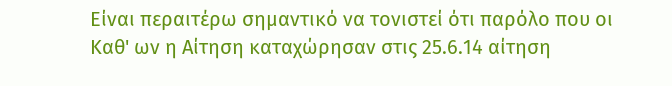Είναι περαιτέρω σημαντικό να τονιστεί ότι παρόλο που οι Καθ' ων η Αίτηση καταχώρησαν στις 25.6.14 αίτηση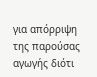για απόρριψη της παρούσας αγωγής διότι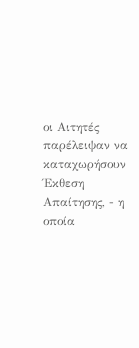οι Αιτητές παρέλειψαν να καταχωρήσουν Έκθεση Απαίτησης, - η οποία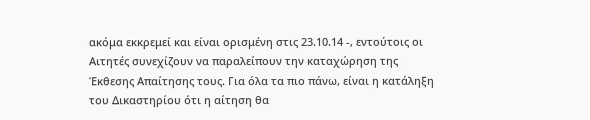ακόμα εκκρεμεί και είναι ορισμένη στις 23.10.14 -, εντούτοις οι Αιτητές συνεχίζουν να παραλείπουν την καταχώρηση της Έκθεσης Απαίτησης τους. Για όλα τα πιο πάνω, είναι η κατάληξη του Δικαστηρίου ότι η αίτηση θα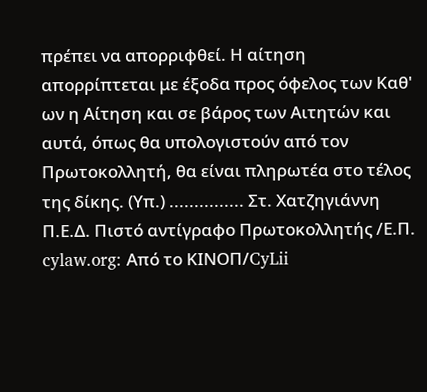πρέπει να απορριφθεί. Η αίτηση απορρίπτεται με έξοδα προς όφελος των Καθ' ων η Αίτηση και σε βάρος των Αιτητών και αυτά, όπως θα υπολογιστούν από τον Πρωτοκολλητή, θα είναι πληρωτέα στο τέλος της δίκης. (Υπ.) ............... Στ. Χατζηγιάννη Π.Ε.Δ. Πιστό αντίγραφο Πρωτοκολλητής /Ε.Π. cylaw.org: Από το ΚΙΝOΠ/CyLii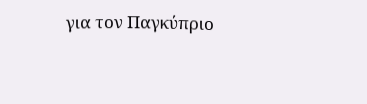για τον Παγκύπριο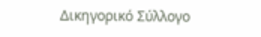Δικηγορικό Σύλλογο